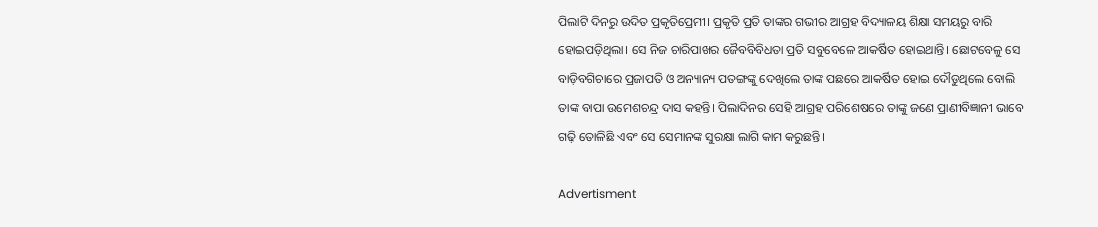ପିଲାଟି ଦିନରୁ ଉଦିତ ପ୍ରକୃତିପ୍ରେମୀ। ପ୍ରକୃତି ପ୍ରତି ତାଙ୍କର ଗଭୀର ଆଗ୍ରହ ବିଦ୍ୟାଳୟ ଶିକ୍ଷା ସମୟରୁ ବାରି ହୋଇପଡ଼ିଥିଲା। ସେ ନିଜ ଚାରିପାଖର ଜୈବବିବିଧତା ପ୍ରତି ସବୁବେଳେ ଆକର୍ଷିତ ହୋଇଥାନ୍ତି। ଛୋଟବେଳୁ ସେ ବାଡ଼ିବଗିଚାରେ ପ୍ରଜାପତି ଓ ଅନ୍ୟାନ୍ୟ ପତଙ୍ଗଙ୍କୁ ଦେଖିଲେ ତାଙ୍କ ପଛରେ ଆକର୍ଷିତ ହୋଇ ଦୌଡୁଥିଲେ ବୋଲି ତାଙ୍କ ବାପା ଉମେଶଚନ୍ଦ୍ର ଦାସ କହନ୍ତି। ପିଲାଦିନର ସେହି ଆଗ୍ରହ ପରିଶେଷରେ ତା‌ଙ୍କୁ ଜଣେ ପ୍ରାଣୀବିଜ୍ଞାନୀ ଭାବେ ଗଢ଼ି ତୋଳିଛି ଏବଂ ସେ ସେମାନଙ୍କ ସୁରକ୍ଷା ଲାଗି କାମ କରୁଛନ୍ତି।

Advertisment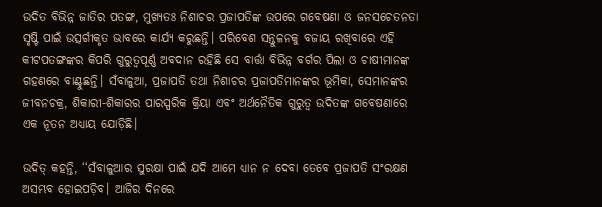ଉଦିତ ବିଭିନ୍ନ ଜାତିର ପତଙ୍ଗ, ମୁଖ୍ୟତଃ ନିଶାଚର ପ୍ରଜାପତିଙ୍କ ଉପରେ ଗବେଷଣା ଓ ଜନସଚେତନତା ସୃଷ୍ଟି ପାଇଁ ଉତ୍ସର୍ଗୀକୃତ ଭାବରେ କାର୍ଯ୍ୟ କରୁଛନ୍ତି। ପରିବେଶ ସନ୍ତୁଳନକୁ ବଜାୟ ରଖିବାରେ ଏହି କୀଟପତଙ୍ଗଙ୍କର କିପରି ଗୁରୁତ୍ବପୂର୍ଣ୍ଣ ଅବଦାନ ରହିଛି ସେ ବାର୍ତ୍ତା ବିଭିନ୍ନ ବର୍ଗର ପିଲା ଓ ଚାଷୀମାନଙ୍କ ଗହଣରେ ବାଣ୍ଟୁଛନ୍ତି। ସଁବାଳୁଆ, ପ୍ରଜାପତି ତଥା ନିଶାଚର ପ୍ରଜାପତିମାନଙ୍କର ଭୂମିକା, ସେମାନଙ୍କର ଜୀବନଚକ୍ର, ଶିକାରୀ-ଶିକାରର ପାରସ୍ପରିକ କ୍ରିୟା ଏବଂ ଅର୍ଥନୈତିକ ଗୁରୁତ୍ବ ଉଦିତଙ୍କ ଗବେଷଣାରେ ଏକ ନୂତନ ଅଧ୍ୟାୟ ଯୋଡ଼ିଛି।

ଉଦିତ୍‌ କହନ୍ତି, ‘‘ସଁବାଳୁଆର ସୁରକ୍ଷା ପାଇଁ ଯଦି ଆମେ ଧ୍ୟାନ ନ ଦେବା ତେବେ ପ୍ରଜାପତି ସଂରକ୍ଷଣ ଅସମ୍ଭବ ହୋଇପଡ଼ିବ। ଆଜିର ଦିନରେ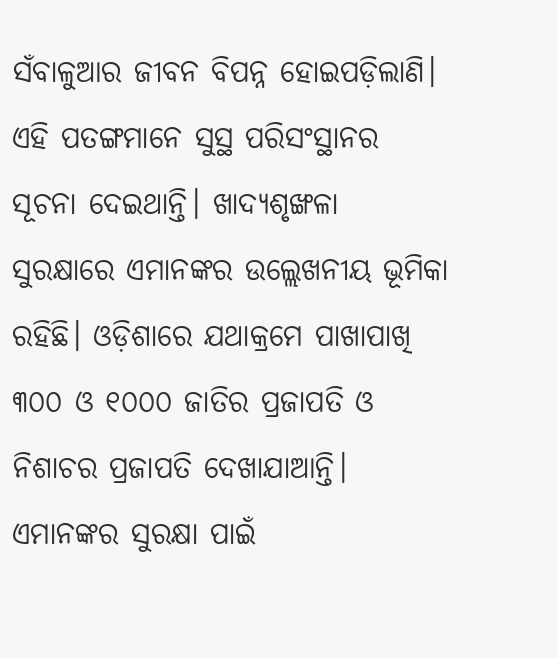ସଁବାଳୁଆର ଜୀବନ ବିପନ୍ନ ହୋଇପଡ଼ିଲାଣି। ଏହି ପତଙ୍ଗମାନେ ସୁସ୍ଥ ପରିସଂସ୍ଥାନର ସୂଚନା ଦେଇଥାନ୍ତି। ଖାଦ୍ୟଶୃଙ୍ଖଳା ସୁରକ୍ଷାରେ ଏମାନଙ୍କର ଉଲ୍ଲେଖନୀୟ ଭୂମିକା ରହିଛି। ଓଡ଼ିଶାରେ ଯଥାକ୍ରମେ ପାଖାପାଖି ୩୦୦ ଓ ୧୦୦୦ ଜାତିର ପ୍ରଜାପତି ଓ ନିଶାଚର ପ୍ରଜାପତି ଦେଖାଯାଆନ୍ତି। ଏମାନଙ୍କର ସୁରକ୍ଷା ପାଇଁ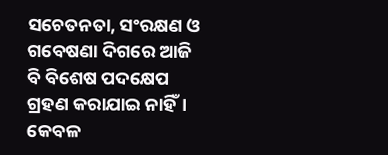ସଚେତନତା, ସଂରକ୍ଷଣ ଓ ଗବେଷଣା ଦିଗରେ ଆଜି ବି ବିଶେଷ ପଦକ୍ଷେପ ଗ୍ରହଣ କରାଯାଇ ନାହିଁ। କେବଳ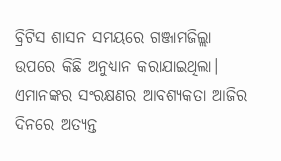ବ୍ରିଟିସ ଶାସନ ସମୟରେ ଗଞ୍ଜାମଜିଲ୍ଲା ଉପରେ କିଛି ଅନୁଧ୍ୟାନ କରାଯାଇଥିଲା। ଏମାନଙ୍କର ସଂରକ୍ଷଣର ଆବଶ୍ୟକତା ଆଜିର ଦିନରେ ଅତ୍ୟନ୍ତ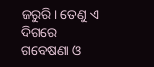ଜରୁରି। ତେଣୁ ଏ ଦିଗରେ ଗବେଷଣା ଓ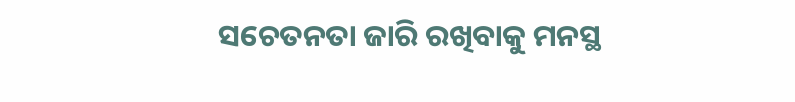ସଚେତନତା ଜାରି ରଖିବାକୁ ମନସ୍ଥ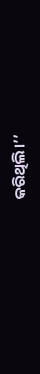କରିଥିଲି।’’